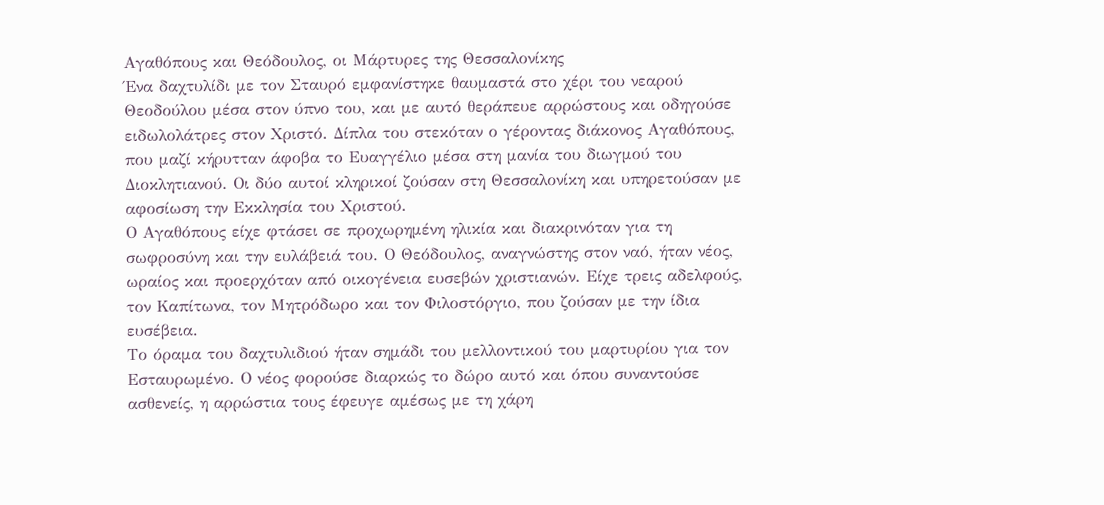Αγαθόπους και Θεόδουλος, οι Μάρτυρες της Θεσσαλονίκης
Ένα δαχτυλίδι με τον Σταυρό εμφανίστηκε θαυμαστά στο χέρι του νεαρού Θεοδούλου μέσα στον ύπνο του, και με αυτό θεράπευε αρρώστους και οδηγούσε ειδωλολάτρες στον Χριστό. Δίπλα του στεκόταν ο γέροντας διάκονος Αγαθόπους, που μαζί κήρυτταν άφοβα το Ευαγγέλιο μέσα στη μανία του διωγμού του Διοκλητιανού. Οι δύο αυτοί κληρικοί ζούσαν στη Θεσσαλονίκη και υπηρετούσαν με αφοσίωση την Εκκλησία του Χριστού.
Ο Αγαθόπους είχε φτάσει σε προχωρημένη ηλικία και διακρινόταν για τη σωφροσύνη και την ευλάβειά του. Ο Θεόδουλος, αναγνώστης στον ναό, ήταν νέος, ωραίος και προερχόταν από οικογένεια ευσεβών χριστιανών. Είχε τρεις αδελφούς, τον Καπίτωνα, τον Μητρόδωρο και τον Φιλοστόργιο, που ζούσαν με την ίδια ευσέβεια.
Το όραμα του δαχτυλιδιού ήταν σημάδι του μελλοντικού του μαρτυρίου για τον Εσταυρωμένο. Ο νέος φορούσε διαρκώς το δώρο αυτό και όπου συναντούσε ασθενείς, η αρρώστια τους έφευγε αμέσως με τη χάρη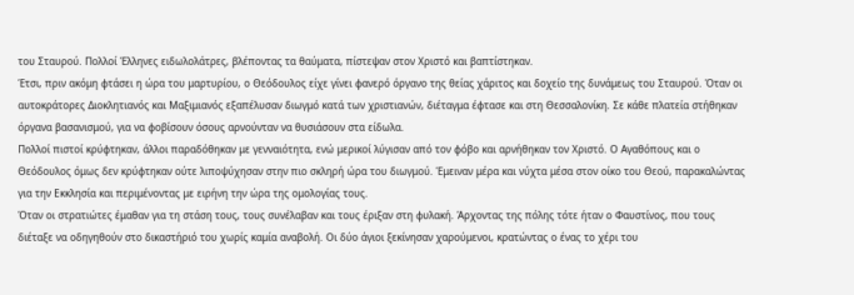του Σταυρού. Πολλοί Έλληνες ειδωλολάτρες, βλέποντας τα θαύματα, πίστεψαν στον Χριστό και βαπτίστηκαν.
Έτσι, πριν ακόμη φτάσει η ώρα του μαρτυρίου, ο Θεόδουλος είχε γίνει φανερό όργανο της θείας χάριτος και δοχείο της δυνάμεως του Σταυρού. Όταν οι αυτοκράτορες Διοκλητιανός και Μαξιμιανός εξαπέλυσαν διωγμό κατά των χριστιανών, διέταγμα έφτασε και στη Θεσσαλονίκη. Σε κάθε πλατεία στήθηκαν όργανα βασανισμού, για να φοβίσουν όσους αρνούνταν να θυσιάσουν στα είδωλα.
Πολλοί πιστοί κρύφτηκαν, άλλοι παραδόθηκαν με γενναιότητα, ενώ μερικοί λύγισαν από τον φόβο και αρνήθηκαν τον Χριστό. Ο Αγαθόπους και ο Θεόδουλος όμως δεν κρύφτηκαν ούτε λιποψύχησαν στην πιο σκληρή ώρα του διωγμού. Έμειναν μέρα και νύχτα μέσα στον οίκο του Θεού, παρακαλώντας για την Εκκλησία και περιμένοντας με ειρήνη την ώρα της ομολογίας τους.
Όταν οι στρατιώτες έμαθαν για τη στάση τους, τους συνέλαβαν και τους έριξαν στη φυλακή. Άρχοντας της πόλης τότε ήταν ο Φαυστίνος, που τους διέταξε να οδηγηθούν στο δικαστήριό του χωρίς καμία αναβολή. Οι δύο άγιοι ξεκίνησαν χαρούμενοι, κρατώντας ο ένας το χέρι του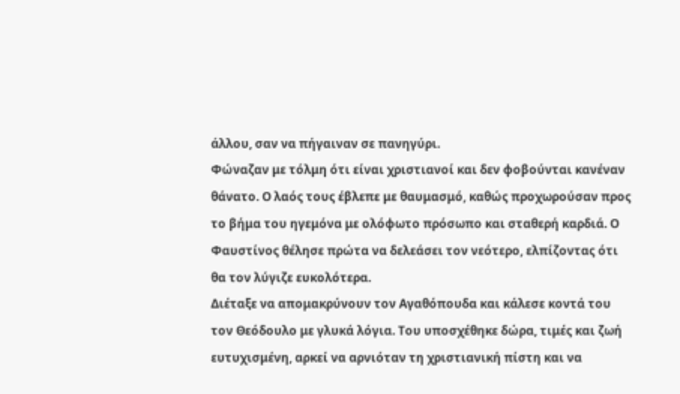άλλου, σαν να πήγαιναν σε πανηγύρι.
Φώναζαν με τόλμη ότι είναι χριστιανοί και δεν φοβούνται κανέναν θάνατο. Ο λαός τους έβλεπε με θαυμασμό, καθώς προχωρούσαν προς το βήμα του ηγεμόνα με ολόφωτο πρόσωπο και σταθερή καρδιά. Ο Φαυστίνος θέλησε πρώτα να δελεάσει τον νεότερο, ελπίζοντας ότι θα τον λύγιζε ευκολότερα.
Διέταξε να απομακρύνουν τον Αγαθόπουδα και κάλεσε κοντά του τον Θεόδουλο με γλυκά λόγια. Του υποσχέθηκε δώρα, τιμές και ζωή ευτυχισμένη, αρκεί να αρνιόταν τη χριστιανική πίστη και να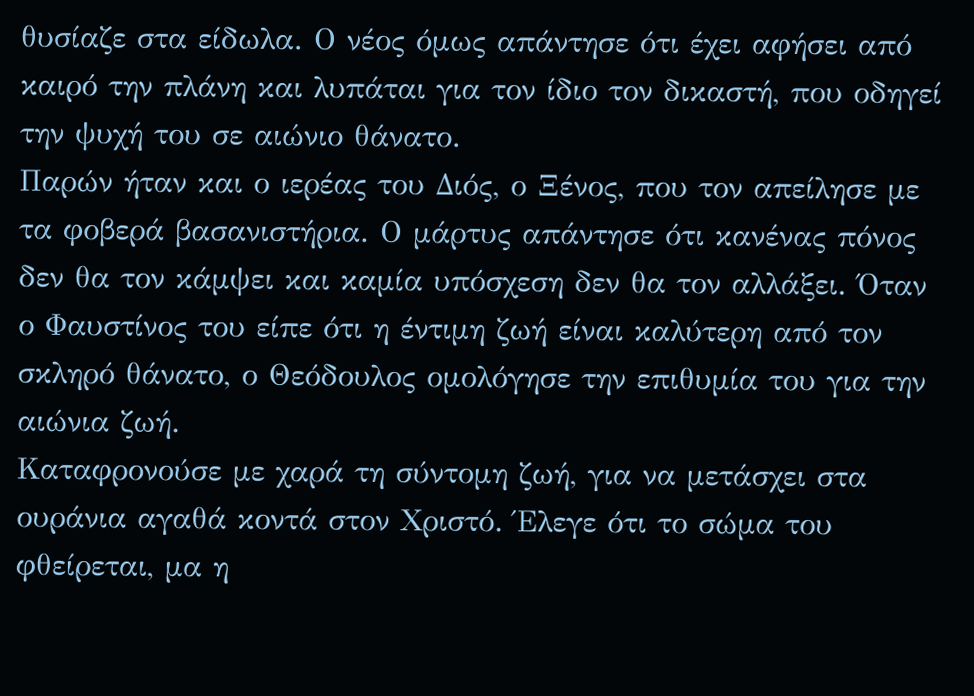θυσίαζε στα είδωλα. Ο νέος όμως απάντησε ότι έχει αφήσει από καιρό την πλάνη και λυπάται για τον ίδιο τον δικαστή, που οδηγεί την ψυχή του σε αιώνιο θάνατο.
Παρών ήταν και ο ιερέας του Διός, ο Ξένος, που τον απείλησε με τα φοβερά βασανιστήρια. Ο μάρτυς απάντησε ότι κανένας πόνος δεν θα τον κάμψει και καμία υπόσχεση δεν θα τον αλλάξει. Όταν ο Φαυστίνος του είπε ότι η έντιμη ζωή είναι καλύτερη από τον σκληρό θάνατο, ο Θεόδουλος ομολόγησε την επιθυμία του για την αιώνια ζωή.
Καταφρονούσε με χαρά τη σύντομη ζωή, για να μετάσχει στα ουράνια αγαθά κοντά στον Χριστό. Έλεγε ότι το σώμα του φθείρεται, μα η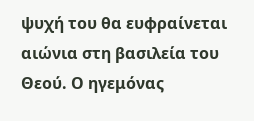ψυχή του θα ευφραίνεται αιώνια στη βασιλεία του Θεού. Ο ηγεμόνας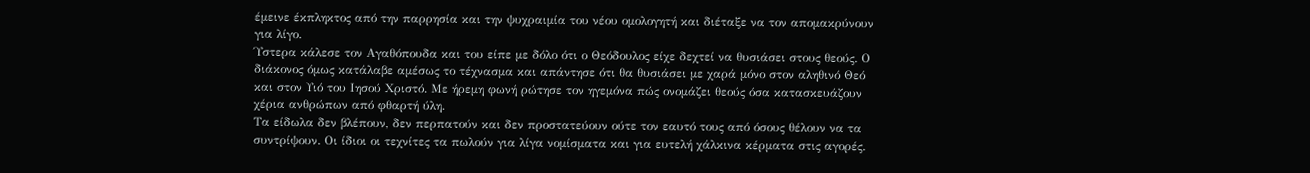έμεινε έκπληκτος από την παρρησία και την ψυχραιμία του νέου ομολογητή και διέταξε να τον απομακρύνουν για λίγο.
Ύστερα κάλεσε τον Αγαθόπουδα και του είπε με δόλο ότι ο Θεόδουλος είχε δεχτεί να θυσιάσει στους θεούς. Ο διάκονος όμως κατάλαβε αμέσως το τέχνασμα και απάντησε ότι θα θυσιάσει με χαρά μόνο στον αληθινό Θεό και στον Υιό του Ιησού Χριστό. Με ήρεμη φωνή ρώτησε τον ηγεμόνα πώς ονομάζει θεούς όσα κατασκευάζουν χέρια ανθρώπων από φθαρτή ύλη.
Τα είδωλα δεν βλέπουν, δεν περπατούν και δεν προστατεύουν ούτε τον εαυτό τους από όσους θέλουν να τα συντρίψουν. Οι ίδιοι οι τεχνίτες τα πωλούν για λίγα νομίσματα και για ευτελή χάλκινα κέρματα στις αγορές.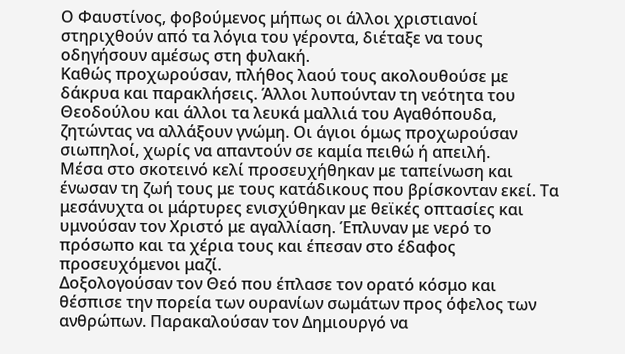Ο Φαυστίνος, φοβούμενος μήπως οι άλλοι χριστιανοί στηριχθούν από τα λόγια του γέροντα, διέταξε να τους οδηγήσουν αμέσως στη φυλακή.
Καθώς προχωρούσαν, πλήθος λαού τους ακολουθούσε με δάκρυα και παρακλήσεις. Άλλοι λυπούνταν τη νεότητα του Θεοδούλου και άλλοι τα λευκά μαλλιά του Αγαθόπουδα, ζητώντας να αλλάξουν γνώμη. Οι άγιοι όμως προχωρούσαν σιωπηλοί, χωρίς να απαντούν σε καμία πειθώ ή απειλή.
Μέσα στο σκοτεινό κελί προσευχήθηκαν με ταπείνωση και ένωσαν τη ζωή τους με τους κατάδικους που βρίσκονταν εκεί. Τα μεσάνυχτα οι μάρτυρες ενισχύθηκαν με θεϊκές οπτασίες και υμνούσαν τον Χριστό με αγαλλίαση. Έπλυναν με νερό το πρόσωπο και τα χέρια τους και έπεσαν στο έδαφος προσευχόμενοι μαζί.
Δοξολογούσαν τον Θεό που έπλασε τον ορατό κόσμο και θέσπισε την πορεία των ουρανίων σωμάτων προς όφελος των ανθρώπων. Παρακαλούσαν τον Δημιουργό να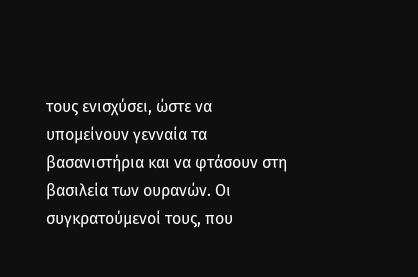τους ενισχύσει, ώστε να υπομείνουν γενναία τα βασανιστήρια και να φτάσουν στη βασιλεία των ουρανών. Οι συγκρατούμενοί τους, που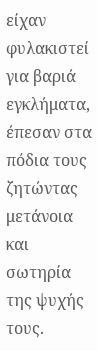είχαν φυλακιστεί για βαριά εγκλήματα, έπεσαν στα πόδια τους ζητώντας μετάνοια και σωτηρία της ψυχής τους.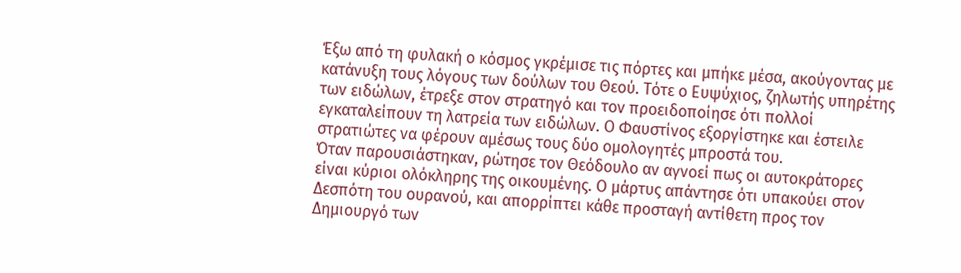Έξω από τη φυλακή ο κόσμος γκρέμισε τις πόρτες και μπήκε μέσα, ακούγοντας με κατάνυξη τους λόγους των δούλων του Θεού. Τότε ο Ευψύχιος, ζηλωτής υπηρέτης των ειδώλων, έτρεξε στον στρατηγό και τον προειδοποίησε ότι πολλοί εγκαταλείπουν τη λατρεία των ειδώλων. Ο Φαυστίνος εξοργίστηκε και έστειλε στρατιώτες να φέρουν αμέσως τους δύο ομολογητές μπροστά του.
Όταν παρουσιάστηκαν, ρώτησε τον Θεόδουλο αν αγνοεί πως οι αυτοκράτορες είναι κύριοι ολόκληρης της οικουμένης. Ο μάρτυς απάντησε ότι υπακούει στον Δεσπότη του ουρανού, και απορρίπτει κάθε προσταγή αντίθετη προς τον Δημιουργό των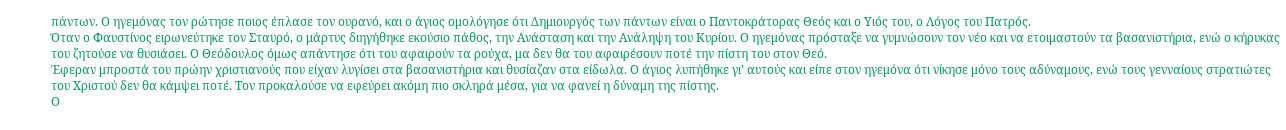πάντων. Ο ηγεμόνας τον ρώτησε ποιος έπλασε τον ουρανό, και ο άγιος ομολόγησε ότι Δημιουργός των πάντων είναι ο Παντοκράτορας Θεός και ο Υιός του, ο Λόγος του Πατρός.
Όταν ο Φαυστίνος ειρωνεύτηκε τον Σταυρό, ο μάρτυς διηγήθηκε εκούσιο πάθος, την Ανάσταση και την Ανάληψη του Κυρίου. Ο ηγεμόνας πρόσταξε να γυμνώσουν τον νέο και να ετοιμαστούν τα βασανιστήρια, ενώ ο κήρυκας του ζητούσε να θυσιάσει. Ο Θεόδουλος όμως απάντησε ότι του αφαιρούν τα ρούχα, μα δεν θα του αφαιρέσουν ποτέ την πίστη του στον Θεό.
Έφεραν μπροστά του πρώην χριστιανούς που είχαν λυγίσει στα βασανιστήρια και θυσίαζαν στα είδωλα. Ο άγιος λυπήθηκε γι’ αυτούς και είπε στον ηγεμόνα ότι νίκησε μόνο τους αδύναμους, ενώ τους γενναίους στρατιώτες του Χριστού δεν θα κάμψει ποτέ. Τον προκαλούσε να εφεύρει ακόμη πιο σκληρά μέσα, για να φανεί η δύναμη της πίστης.
Ο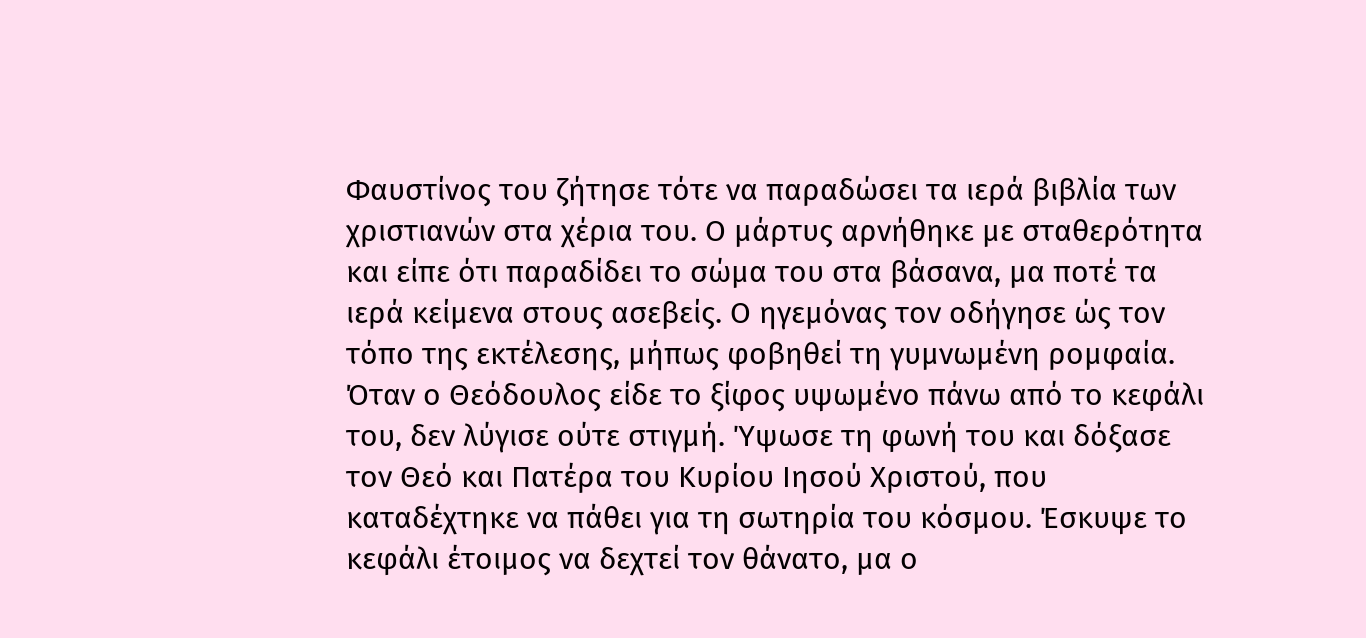Φαυστίνος του ζήτησε τότε να παραδώσει τα ιερά βιβλία των χριστιανών στα χέρια του. Ο μάρτυς αρνήθηκε με σταθερότητα και είπε ότι παραδίδει το σώμα του στα βάσανα, μα ποτέ τα ιερά κείμενα στους ασεβείς. Ο ηγεμόνας τον οδήγησε ώς τον τόπο της εκτέλεσης, μήπως φοβηθεί τη γυμνωμένη ρομφαία.
Όταν ο Θεόδουλος είδε το ξίφος υψωμένο πάνω από το κεφάλι του, δεν λύγισε ούτε στιγμή. Ύψωσε τη φωνή του και δόξασε τον Θεό και Πατέρα του Κυρίου Ιησού Χριστού, που καταδέχτηκε να πάθει για τη σωτηρία του κόσμου. Έσκυψε το κεφάλι έτοιμος να δεχτεί τον θάνατο, μα ο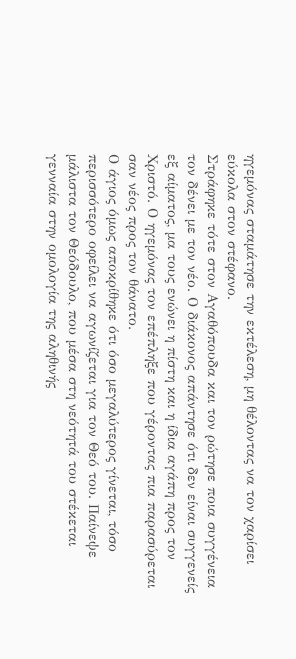ηγεμόνας σταμάτησε την εκτέλεση, μη θέλοντας να τον χαρίσει εύκολα στον στέφανο.
Στράφηκε τότε στον Αγαθόπουδα και τον ρώτησε ποια συγγένεια τον δένει με τον νέο. Ο διάκονος απάντησε ότι δεν είναι συγγενείς εξ αίματος, μα τους ενώνει η πίστη και η ίδια αγάπη προς τον Χριστό. Ο ηγεμόνας τον επέπληξε που γέροντας πια παρασύρεται σαν νέος προς τον θάνατο.
Ο άγιος όμως αποκρίθηκε ότι όσο μεγαλύτερος γίνεται, τόσο περισσότερο οφείλει να αγωνίζεται για τον Θεό του. Παίνεψε μάλιστα τον Θεόδουλο, που μέσα στη νεότητά του στέκεται γενναία στην ομολογία της αληθινής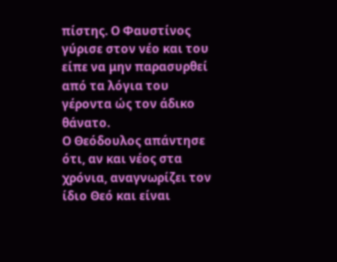πίστης. Ο Φαυστίνος γύρισε στον νέο και του είπε να μην παρασυρθεί από τα λόγια του γέροντα ώς τον άδικο θάνατο.
Ο Θεόδουλος απάντησε ότι, αν και νέος στα χρόνια, αναγνωρίζει τον ίδιο Θεό και είναι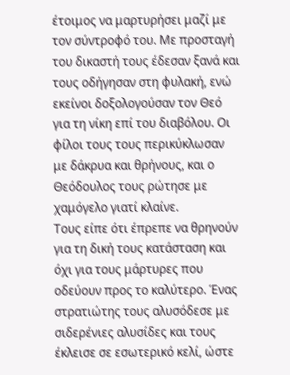έτοιμος να μαρτυρήσει μαζί με τον σύντροφό του. Με προσταγή του δικαστή τους έδεσαν ξανά και τους οδήγησαν στη φυλακή, ενώ εκείνοι δοξολογούσαν τον Θεό για τη νίκη επί του διαβόλου. Οι φίλοι τους τους περικύκλωσαν με δάκρυα και θρήνους, και ο Θεόδουλος τους ρώτησε με χαμόγελο γιατί κλαίνε.
Τους είπε ότι έπρεπε να θρηνούν για τη δική τους κατάσταση και όχι για τους μάρτυρες που οδεύουν προς το καλύτερο. Ένας στρατιώτης τους αλυσόδεσε με σιδερένιες αλυσίδες και τους έκλεισε σε εσωτερικό κελί, ώστε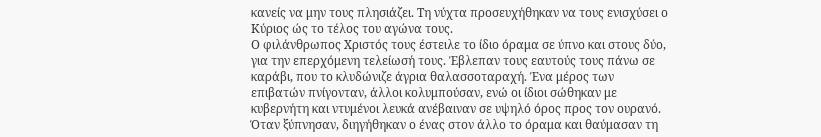κανείς να μην τους πλησιάζει. Τη νύχτα προσευχήθηκαν να τους ενισχύσει ο Κύριος ώς το τέλος του αγώνα τους.
Ο φιλάνθρωπος Χριστός τους έστειλε το ίδιο όραμα σε ύπνο και στους δύο, για την επερχόμενη τελείωσή τους. Έβλεπαν τους εαυτούς τους πάνω σε καράβι, που το κλυδώνιζε άγρια θαλασσοταραχή. Ένα μέρος των επιβατών πνίγονταν, άλλοι κολυμπούσαν, ενώ οι ίδιοι σώθηκαν με κυβερνήτη και ντυμένοι λευκά ανέβαιναν σε υψηλό όρος προς τον ουρανό.
Όταν ξύπνησαν, διηγήθηκαν ο ένας στον άλλο το όραμα και θαύμασαν τη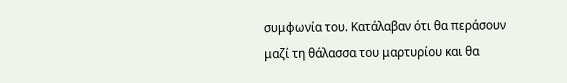συμφωνία του. Κατάλαβαν ότι θα περάσουν μαζί τη θάλασσα του μαρτυρίου και θα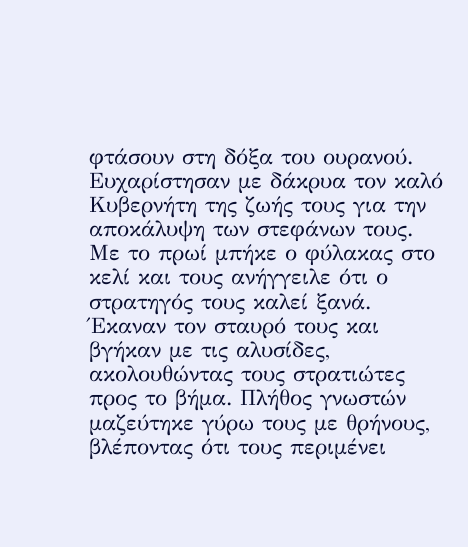φτάσουν στη δόξα του ουρανού. Ευχαρίστησαν με δάκρυα τον καλό Κυβερνήτη της ζωής τους για την αποκάλυψη των στεφάνων τους.
Με το πρωί μπήκε ο φύλακας στο κελί και τους ανήγγειλε ότι ο στρατηγός τους καλεί ξανά. Έκαναν τον σταυρό τους και βγήκαν με τις αλυσίδες, ακολουθώντας τους στρατιώτες προς το βήμα. Πλήθος γνωστών μαζεύτηκε γύρω τους με θρήνους, βλέποντας ότι τους περιμένει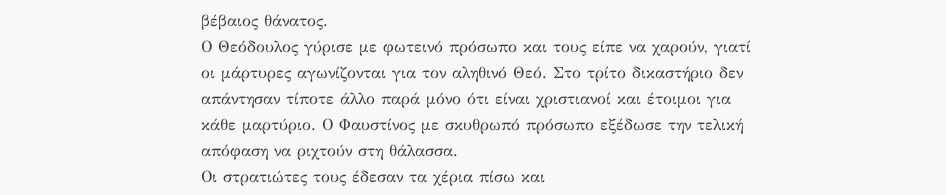βέβαιος θάνατος.
Ο Θεόδουλος γύρισε με φωτεινό πρόσωπο και τους είπε να χαρούν, γιατί οι μάρτυρες αγωνίζονται για τον αληθινό Θεό. Στο τρίτο δικαστήριο δεν απάντησαν τίποτε άλλο παρά μόνο ότι είναι χριστιανοί και έτοιμοι για κάθε μαρτύριο. Ο Φαυστίνος με σκυθρωπό πρόσωπο εξέδωσε την τελική απόφαση να ριχτούν στη θάλασσα.
Οι στρατιώτες τους έδεσαν τα χέρια πίσω και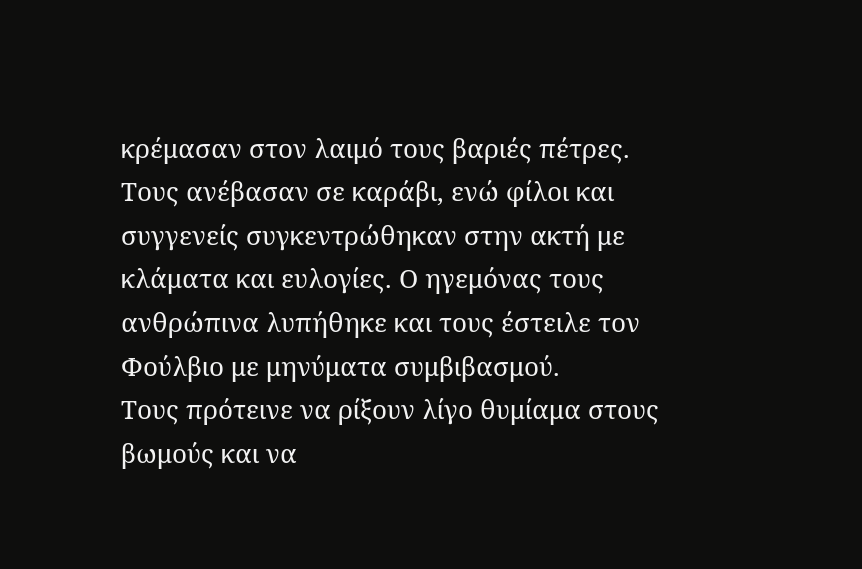κρέμασαν στον λαιμό τους βαριές πέτρες. Τους ανέβασαν σε καράβι, ενώ φίλοι και συγγενείς συγκεντρώθηκαν στην ακτή με κλάματα και ευλογίες. Ο ηγεμόνας τους ανθρώπινα λυπήθηκε και τους έστειλε τον Φούλβιο με μηνύματα συμβιβασμού.
Τους πρότεινε να ρίξουν λίγο θυμίαμα στους βωμούς και να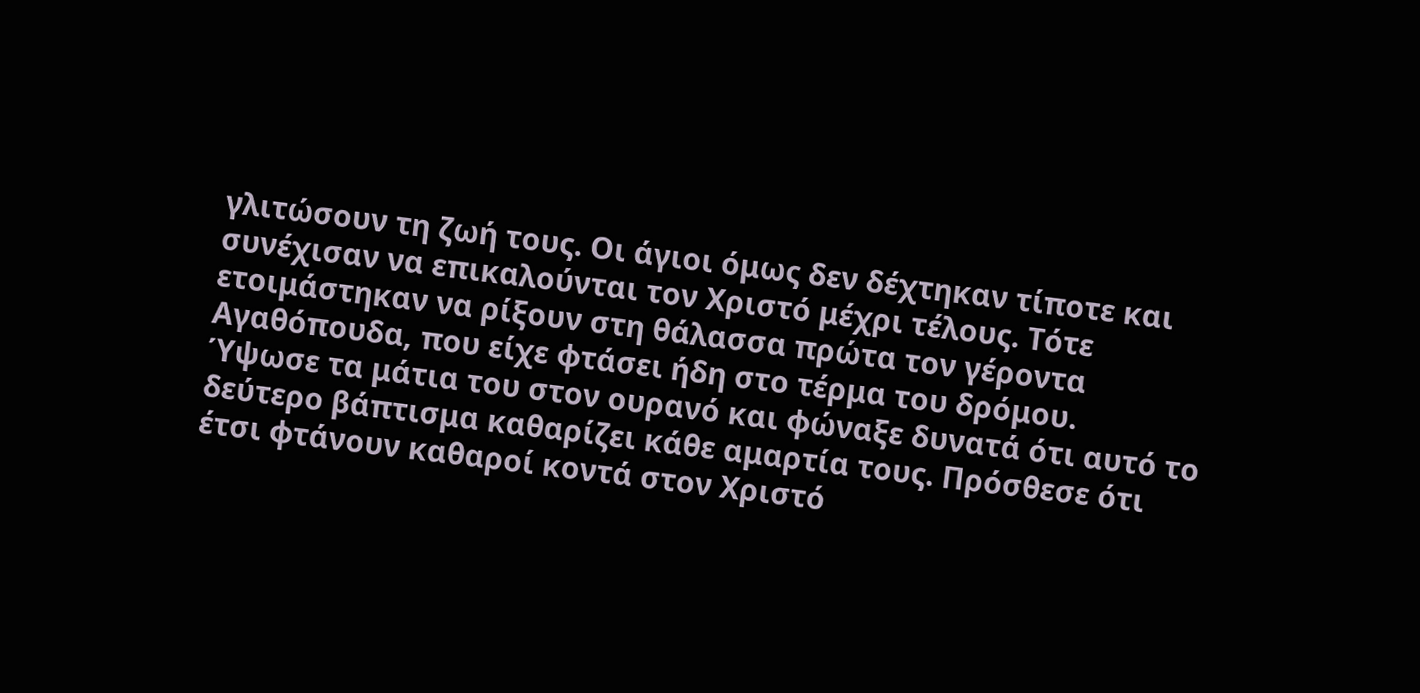γλιτώσουν τη ζωή τους. Οι άγιοι όμως δεν δέχτηκαν τίποτε και συνέχισαν να επικαλούνται τον Χριστό μέχρι τέλους. Τότε ετοιμάστηκαν να ρίξουν στη θάλασσα πρώτα τον γέροντα Αγαθόπουδα, που είχε φτάσει ήδη στο τέρμα του δρόμου.
Ύψωσε τα μάτια του στον ουρανό και φώναξε δυνατά ότι αυτό το δεύτερο βάπτισμα καθαρίζει κάθε αμαρτία τους. Πρόσθεσε ότι έτσι φτάνουν καθαροί κοντά στον Χριστό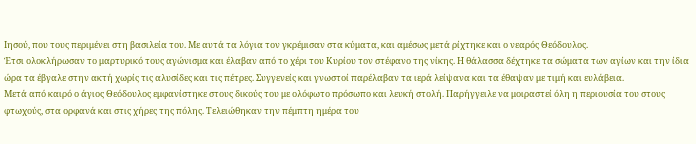Ιησού, που τους περιμένει στη βασιλεία του. Με αυτά τα λόγια τον γκρέμισαν στα κύματα, και αμέσως μετά ρίχτηκε και ο νεαρός Θεόδουλος.
Έτσι ολοκλήρωσαν το μαρτυρικό τους αγώνισμα και έλαβαν από το χέρι του Κυρίου τον στέφανο της νίκης. Η θάλασσα δέχτηκε τα σώματα των αγίων και την ίδια ώρα τα έβγαλε στην ακτή χωρίς τις αλυσίδες και τις πέτρες. Συγγενείς και γνωστοί παρέλαβαν τα ιερά λείψανα και τα έθαψαν με τιμή και ευλάβεια.
Μετά από καιρό ο άγιος Θεόδουλος εμφανίστηκε στους δικούς του με ολόφωτο πρόσωπο και λευκή στολή. Παρήγγειλε να μοιραστεί όλη η περιουσία του στους φτωχούς, στα ορφανά και στις χήρες της πόλης. Τελειώθηκαν την πέμπτη ημέρα του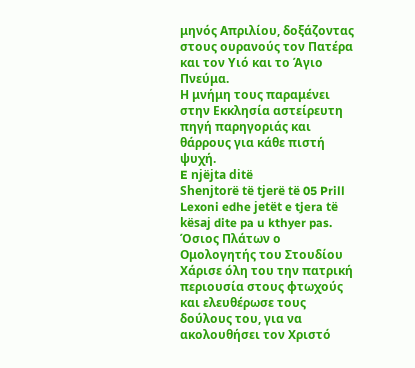μηνός Απριλίου, δοξάζοντας στους ουρανούς τον Πατέρα και τον Υιό και το Άγιο Πνεύμα.
Η μνήμη τους παραμένει στην Εκκλησία αστείρευτη πηγή παρηγοριάς και θάρρους για κάθε πιστή ψυχή.
E njëjta ditë
Shenjtorë të tjerë të 05 Prill
Lexoni edhe jetët e tjera të kësaj dite pa u kthyer pas.
Όσιος Πλάτων ο Ομολογητής του Στουδίου
Χάρισε όλη του την πατρική περιουσία στους φτωχούς και ελευθέρωσε τους δούλους του, για να ακολουθήσει τον Χριστό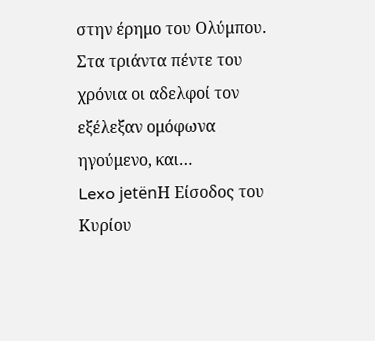στην έρημο του Ολύμπου. Στα τριάντα πέντε του χρόνια οι αδελφοί τον εξέλεξαν ομόφωνα ηγούμενο, και…
Lexo jetënΗ Είσοδος του Κυρίου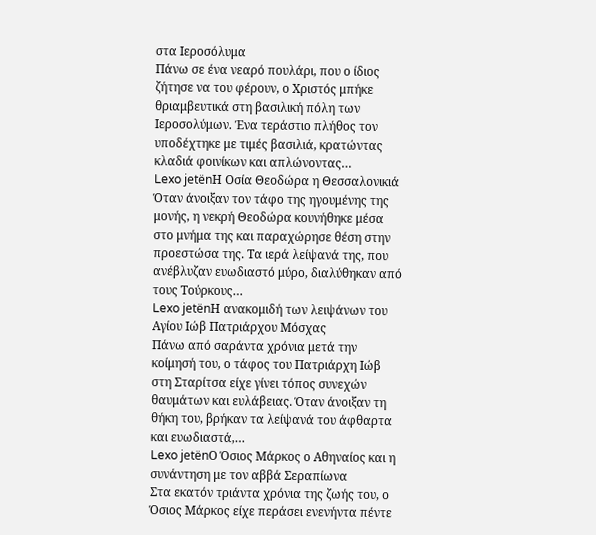στα Ιεροσόλυμα
Πάνω σε ένα νεαρό πουλάρι, που ο ίδιος ζήτησε να του φέρουν, ο Χριστός μπήκε θριαμβευτικά στη βασιλική πόλη των Ιεροσολύμων. Ένα τεράστιο πλήθος τον υποδέχτηκε με τιμές βασιλιά, κρατώντας κλαδιά φοινίκων και απλώνοντας…
Lexo jetënΗ Οσία Θεοδώρα η Θεσσαλονικιά
Όταν άνοιξαν τον τάφο της ηγουμένης της μονής, η νεκρή Θεοδώρα κουνήθηκε μέσα στο μνήμα της και παραχώρησε θέση στην προεστώσα της. Τα ιερά λείψανά της, που ανέβλυζαν ευωδιαστό μύρο, διαλύθηκαν από τους Τούρκους…
Lexo jetënΗ ανακομιδή των λειψάνων του Αγίου Ιώβ Πατριάρχου Μόσχας
Πάνω από σαράντα χρόνια μετά την κοίμησή του, ο τάφος του Πατριάρχη Ιώβ στη Σταρίτσα είχε γίνει τόπος συνεχών θαυμάτων και ευλάβειας. Όταν άνοιξαν τη θήκη του, βρήκαν τα λείψανά του άφθαρτα και ευωδιαστά,…
Lexo jetënΟ Όσιος Μάρκος ο Αθηναίος και η συνάντηση με τον αββά Σεραπίωνα
Στα εκατόν τριάντα χρόνια της ζωής του, ο Όσιος Μάρκος είχε περάσει ενενήντα πέντε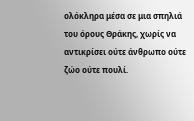ολόκληρα μέσα σε μια σπηλιά του όρους Θράκης, χωρίς να αντικρίσει ούτε άνθρωπο ούτε ζώο ούτε πουλί.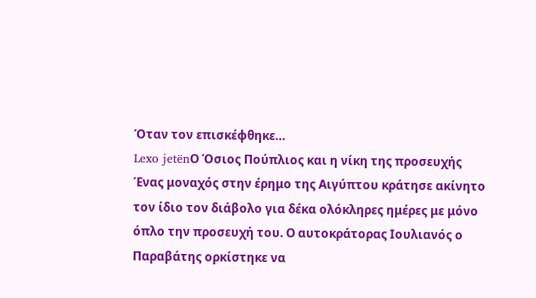Όταν τον επισκέφθηκε…
Lexo jetënΟ Όσιος Πούπλιος και η νίκη της προσευχής
Ένας μοναχός στην έρημο της Αιγύπτου κράτησε ακίνητο τον ίδιο τον διάβολο για δέκα ολόκληρες ημέρες με μόνο όπλο την προσευχή του. Ο αυτοκράτορας Ιουλιανός ο Παραβάτης ορκίστηκε να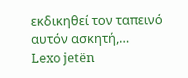εκδικηθεί τον ταπεινό αυτόν ασκητή,…
Lexo jetën